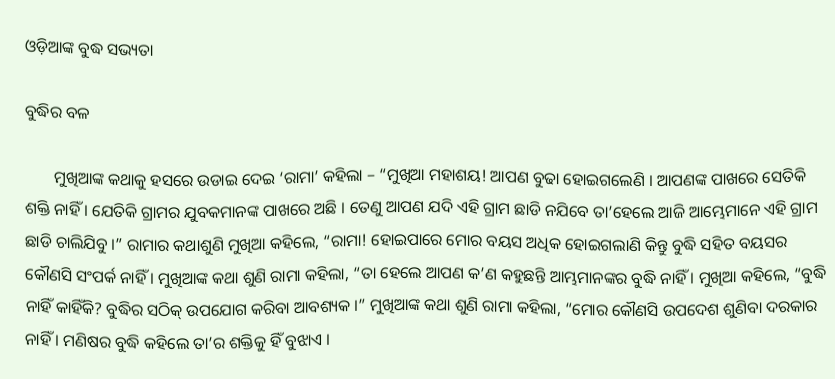ଓଡ଼ିଆଙ୍କ ବୁଦ୍ଧ ସଭ୍ୟତା

ବୁଦ୍ଧିର ବଳ

       ମୁଖିଆଙ୍କ କଥାକୁ ହସରେ ଉଡାଇ ଦେଇ ‘ରାମା’ କହିଲା – “ମୁଖିଆ ମହାଶୟ! ଆପଣ ବୁଢା ହୋଇଗଲେଣି । ଆପଣଙ୍କ ପାଖରେ ସେତିକି ଶକ୍ତି ନାହିଁ । ଯେତିକି ଗ୍ରାମର ଯୁବକମାନଙ୍କ ପାଖରେ ଅଛି । ତେଣୁ ଆପଣ ଯଦି ଏହି ଗ୍ରାମ ଛାଡି ନଯିବେ ତା’ହେଲେ ଆଜି ଆମ୍ଭେମାନେ ଏହି ଗ୍ରାମ ଛାଡି ଚାଲିଯିବୁ ।” ରାମାର କଥାଶୁଣି ମୁଖିଆ କହିଲେ, “ରାମା! ହୋଇପାରେ ମୋର ବୟସ ଅଧିକ ହୋଇଗଲାଣି କିନ୍ତୁ ବୁଦ୍ଧି ସହିତ ବୟସର କୌଣସି ସଂପର୍କ ନାହିଁ । ମୁଖିଆଙ୍କ କଥା ଶୁଣି ରାମା କହିଲା, “ତା ହେଲେ ଆପଣ କ’ଣ କହୁଛନ୍ତି ଆମ୍ଭମାନଙ୍କର ବୁଦ୍ଧି ନାହିଁ । ମୁଖିଆ କହିଲେ, “ବୁଦ୍ଧି ନାହିଁ କାହିଁକି? ବୁଦ୍ଧିର ସଠିକ୍ ଉପଯୋଗ କରିବା ଆବଶ୍ୟକ ।” ମୁଖିଆଙ୍କ କଥା ଶୁଣି ରାମା କହିଲା, “ମୋର କୌଣସି ଉପଦେଶ ଶୁଣିବା ଦରକାର ନାହିଁ । ମଣିଷର ବୁଦ୍ଧି କହିଲେ ତା’ର ଶକ୍ତିକୁ ହିଁ ବୁଝାଏ ।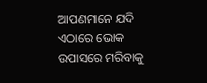ଆପଣମାନେ ଯଦି ଏଠାରେ ଭୋକ ଉପାସରେ ମରିବାକୁ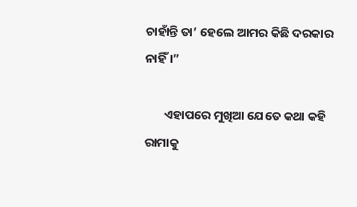ଚାହାଁନ୍ତି ତା’ ହେଲେ ଆମର କିଛି ଦରକାର ନାହିଁ ।”

       ଏହାପରେ ମୁଖିଆ ଯେତେ କଥା କହି ରାମାକୁ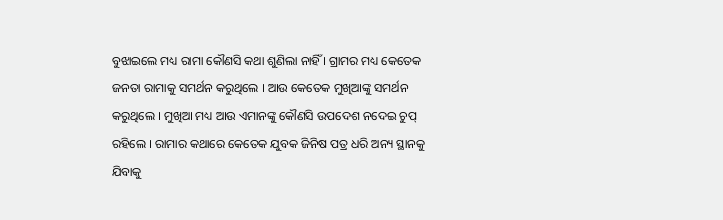ବୁଝାଇଲେ ମଧ୍ୟ ରାମା କୌଣସି କଥା ଶୁଣିଲା ନାହିଁ । ଗ୍ରାମର ମଧ୍ୟ କେତେକ ଜନତା ରାମାକୁ ସମର୍ଥନ କରୁଥିଲେ । ଆଉ କେତେକ ମୁଖିଆଙ୍କୁ ସମର୍ଥନ କରୁଥିଲେ । ମୁଖିଆ ମଧ୍ୟ ଆଉ ଏମାନଙ୍କୁ କୌଣସି ଉପଦେଶ ନଦେଇ ଚୁପ୍ ରହିଲେ । ରାମାର କଥାରେ କେତେକ ଯୁବକ ଜିନିଷ ପତ୍ର ଧରି ଅନ୍ୟ ସ୍ଥାନକୁ ଯିବାକୁ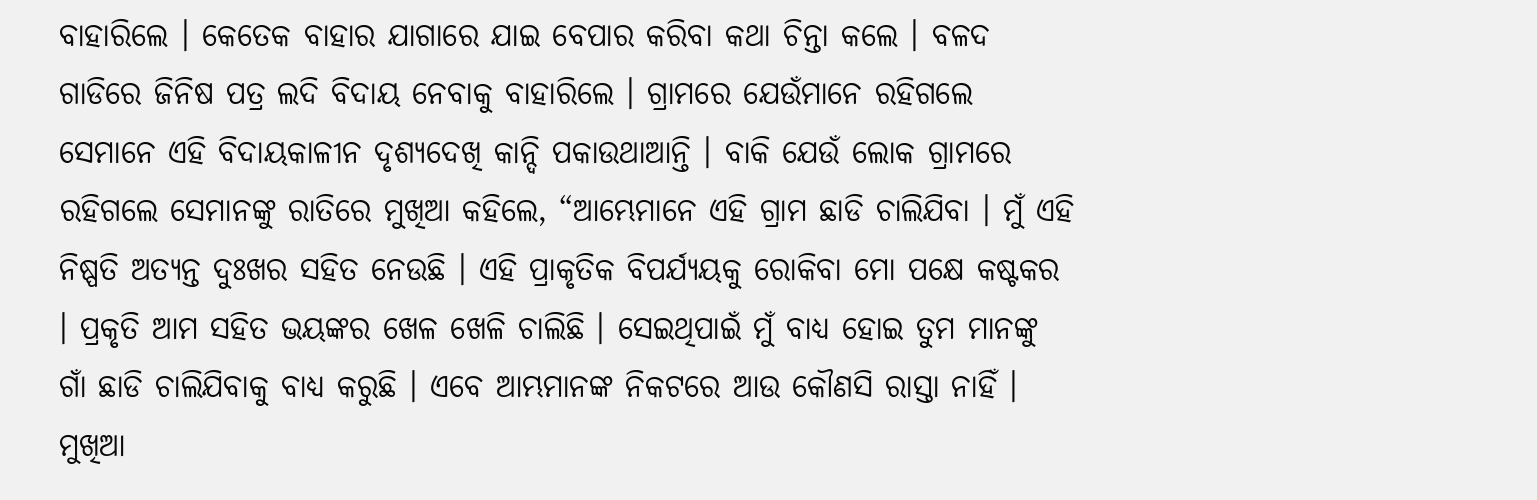ବାହାରିଲେ । କେତେକ ବାହାର ଯାଗାରେ ଯାଇ ବେପାର କରିବା କଥା ଚିନ୍ତା କଲେ । ବଳଦ ଗାଡିରେ ଜିନିଷ ପତ୍ର ଲଦି ବିଦାୟ ନେବାକୁ ବାହାରିଲେ । ଗ୍ରାମରେ ଯେଉଁମାନେ ରହିଗଲେ ସେମାନେ ଏହି ବିଦାୟକାଳୀନ ଦୃଶ୍ୟଦେଖି କାନ୍ଦି ପକାଉଥାଆନ୍ତି । ବାକି ଯେଉଁ ଲୋକ ଗ୍ରାମରେ ରହିଗଲେ ସେମାନଙ୍କୁ ରାତିରେ ମୁଖିଆ କହିଲେ, “ଆମ୍ଭେମାନେ ଏହି ଗ୍ରାମ ଛାଡି ଚାଲିଯିବା । ମୁଁ ଏହି ନିଷ୍ପତି ଅତ୍ୟନ୍ତ ଦୁଃଖର ସହିତ ନେଉଛି । ଏହି ପ୍ରାକୃତିକ ବିପର୍ଯ୍ୟୟକୁ ରୋକିବା ମୋ ପକ୍ଷେ କଷ୍ଟକର । ପ୍ରକୃତି ଆମ ସହିତ ଭୟଙ୍କର ଖେଳ ଖେଳି ଚାଲିଛି । ସେଇଥିପାଇଁ ମୁଁ ବାଧ୍ୟ ହୋଇ ତୁମ ମାନଙ୍କୁ ଗାଁ ଛାଡି ଚାଲିଯିବାକୁ ବାଧ୍ୟ କରୁଛି । ଏବେ ଆମ୍ଭମାନଙ୍କ ନିକଟରେ ଆଉ କୌଣସି ରାସ୍ତା ନାହିଁ । ମୁଖିଆ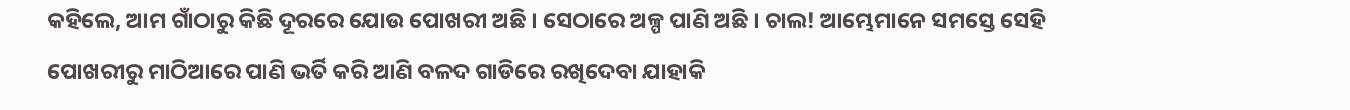କହିଲେ, ଆମ ଗାଁଠାରୁ କିଛି ଦୂରରେ ଯୋଉ ପୋଖରୀ ଅଛି । ସେଠାରେ ଅଳ୍ପ ପାଣି ଅଛି । ଚାଲ! ଆମ୍ଭେମାନେ ସମସ୍ତେ ସେହି ପୋଖରୀରୁ ମାଠିଆରେ ପାଣି ଭର୍ତି କରି ଆଣି ବଳଦ ଗାଡିରେ ରଖିଦେବା ଯାହାକି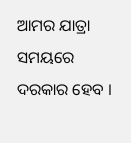ଆମର ଯାତ୍ରା ସମୟରେ ଦରକାର ହେବ ।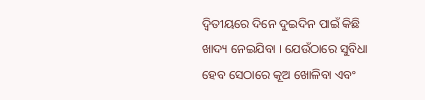ଦ୍ୱିତୀୟରେ ଦିନେ ଦୁଇଦିନ ପାଇଁ କିଛି ଖାଦ୍ୟ ନେଇଯିବା । ଯେଉଁଠାରେ ସୁବିଧା ହେବ ସେଠାରେ କୂଅ ଖୋଳିବା ଏବଂ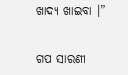ଖାଦ୍ୟ ଖାଇବା ।”


ଗପ ସାରଣୀ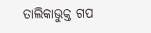ତାଲିକାଭୁକ୍ତ ଗପ